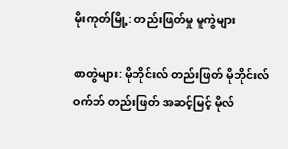မိုးကုတ်မြို့: တည်းဖြတ်မှု မူကွဲများ

စာတွဲများ: မိုဘိုင်းလ် တည်းဖြတ် မိုဘိုင်းလ် ဝက်ဘ် တည်းဖြတ် အဆင့်မြင့် မိုလ်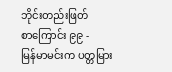ဘိုင်းတည်းဖြတ်
စာကြောင်း ၉၉ -
မြန်မာမင်းက ပတ္တမြား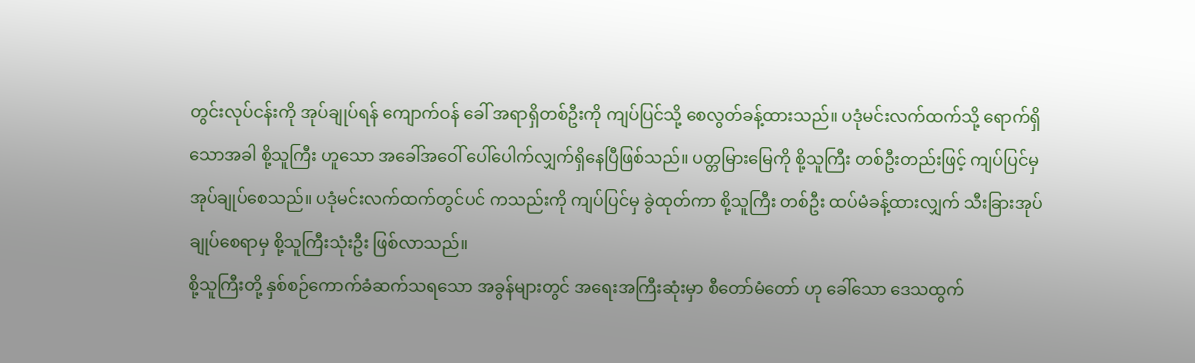တွင်းလုပ်ငန်းကို အုပ်ချုပ်ရန် ကျောက်ဝန် ခေါ် အရာရှိတစ်ဦးကို ကျပ်ပြင်သို့ စေလွတ်ခန့်ထားသည်။ ပဒုံမင်းလက်ထက်သို့ ရောက်ရှိသောအခါ စို့သူကြီး ဟူသော အခေါ်အဝေါ် ပေါ်ပေါက်လျှက်ရှိနေပြီဖြစ်သည်။ ပတ္တမြားမြေကို စို့သူကြီး တစ်ဦးတည်းဖြင့် ကျပ်ပြင်မှ အုပ်ချုပ်စေသည်။ ပဒုံမင်းလက်ထက်တွင်ပင် ကသည်းကို ကျပ်ပြင်မှ ခွဲထုတ်ကာ စို့သူကြီး တစ်ဦး ထပ်မံခန့်ထားလျှက် သီးခြားအုပ်ချုပ်စေရာမှ စို့သူကြီးသုံးဦး ဖြစ်လာသည်။
စို့သူကြီးတို့ နှစ်စဉ်ကောက်ခံဆက်သရသော အခွန်များတွင် အရေးအကြီးဆုံးမှာ စီတော်မံတော် ဟု ခေါ်သော ဒေသထွက်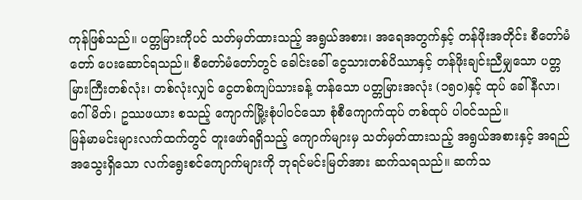ကုန်ဖြစ်သည်။ ပတ္တမြားကိုပင် သတ်မှတ်ထားသည့် အရွယ်အစား၊ အရေအတွက်နှင့် တန်ဖိုးအတိုင်း စီတော်မံတော် ပေးဆောင်ရသည်။ စီတော်မံတော်တွင် ခေါင်းခေါ် ငွေသားတစ်ပိဿာနှင့် တန်ဖိုးချင်းညီမျှသော ပတ္တမြားကြီးတစ်လုံး၊ တစ်လုံးလျှင် ငွေတစ်ကျပ်သားခန့် တန်သော ပတ္တမြားအလုံး (၁၅၀)နှင့် ထုပ် ခေါ် နီလာ၊ ဂေါ်မိတ်၊ ဥဿဖယား စသည့် ကျောက်မြို့းစုံပါဝင်သော စုံစီကျောက်ထုပ် တစ်ထုပ် ပါဝင်သည်။
မြန်မာမင်းများလက်ထက်တွင် တူးဖော်ရရှိသည့် ကျောက်များမှ သတ်မှတ်ထားသည့် အရွယ်အစားနှင့် အရည်အသွေးရှိသော လက်ရွေးစင်ကျောက်များကို ဘုရင်မင်းမြတ်အား ဆက်သရသည်။ ဆက်သ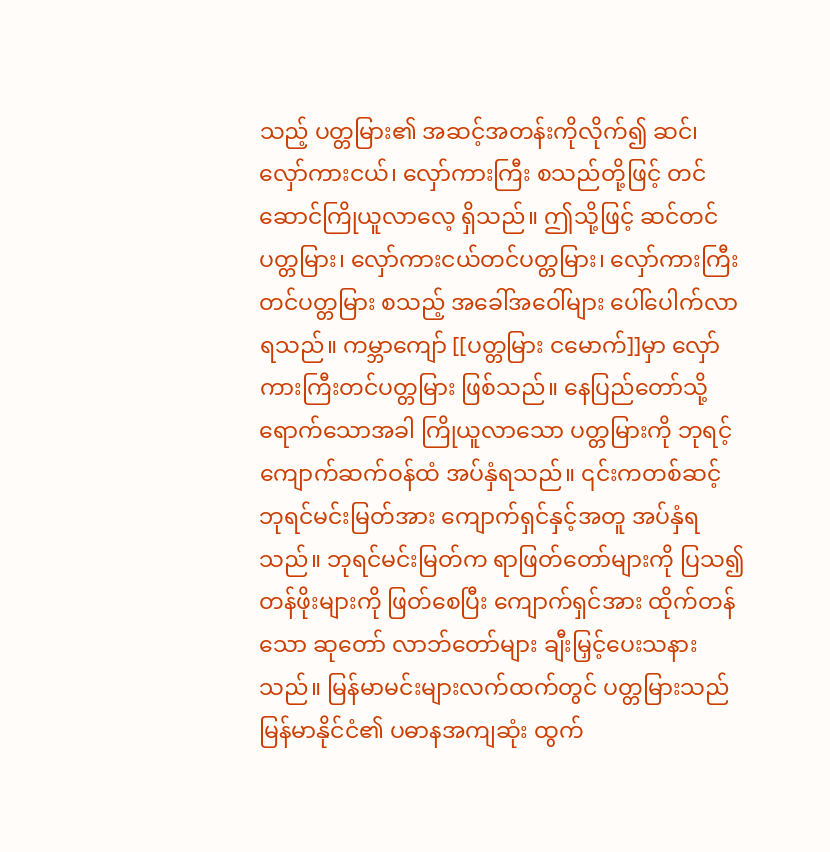သည့် ပတ္တမြား၏ အဆင့်အတန်းကိုလိုက်၍ ဆင်၊ လှော်ကားငယ်၊ လှော်ကားကြီး စသည်တို့ဖြင့် တင်ဆောင်ကြိုယူလာလေ့ ရှိသည်။ ဤသို့ဖြင့် ဆင်တင်ပတ္တမြား၊ လှော်ကားငယ်တင်ပတ္တမြား၊ လှော်ကားကြီးတင်ပတ္တမြား စသည့် အခေါ်အဝေါ်များ ပေါ်ပေါက်လာရသည်။ ကမ္ဘာကျော် [[ပတ္တမြား ငမောက်]]မှာ လှော်ကားကြီးတင်ပတ္တမြား ဖြစ်သည်။ နေပြည်တော်သို့ ရောက်သောအခါ ကြိုယူလာသော ပတ္တမြားကို ဘုရင့်ကျောက်ဆက်ဝန်ထံ အပ်နှံရသည်။ ၎င်းကတစ်ဆင့် ဘုရင်မင်းမြတ်အား ကျောက်ရှင်နှင့်အတူ အပ်နှံရသည်။ ဘုရင်မင်းမြတ်က ရာဖြတ်တော်များကို ပြသ၍ တန်ဖိုးများကို ဖြတ်စေပြီး ကျောက်ရှင်အား ထိုက်တန်သော ဆုတော် လာဘ်တော်များ ချီးမြှင့်ပေးသနားသည်။ မြန်မာမင်းများလက်ထက်တွင် ပတ္တမြားသည် မြန်မာနိုင်ငံ၏ ပဓာနအကျဆုံး ထွက်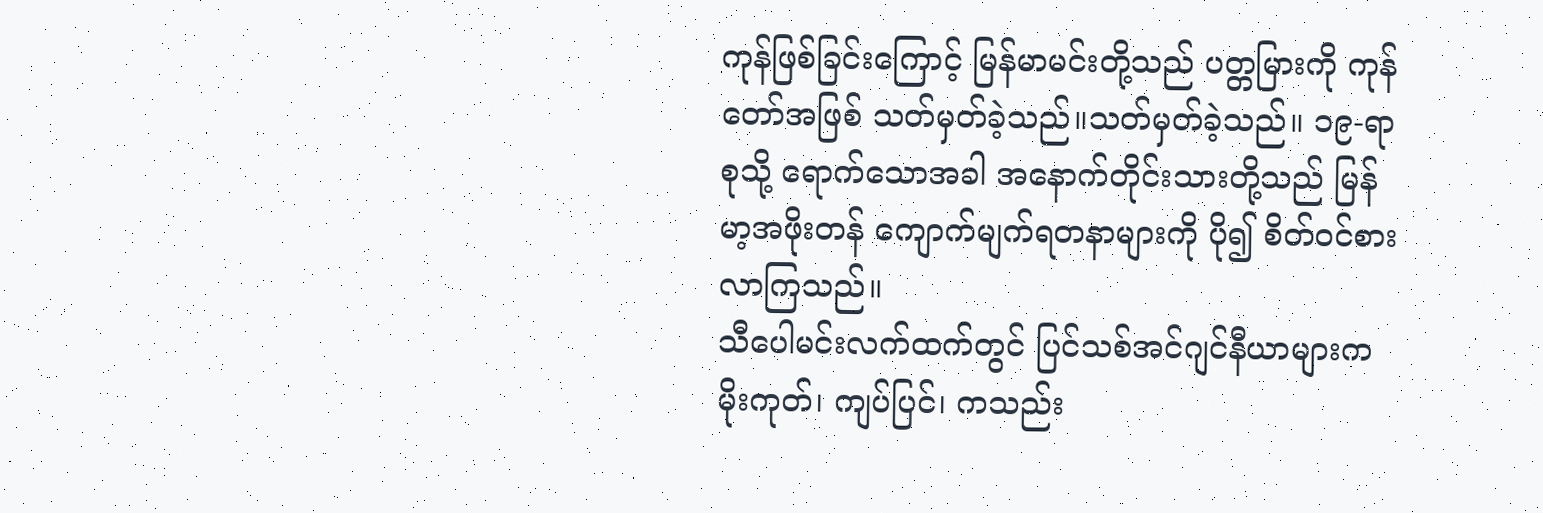ကုန်ဖြစ်ခြင်းကြောင့် မြန်မာမင်းတို့သည် ပတ္တမြားကို ကုန်တော်အဖြစ် သတ်မှတ်ခဲ့သည်။သတ်မှတ်ခဲ့သည်။ ၁၉-ရာစုသို့ ရောက်သောအခါ အနောက်တိုင်းသားတို့သည် မြန်မာ့အဖိုးတန် ကျောက်မျက်ရတနာများကို ပို၍ စိတ်ဝင်စားလာကြသည်။
သီပေါမင်းလက်ထက်တွင် ပြင်သစ်အင်ဂျင်နီယာများက မိုးကုတ်၊ ကျပ်ပြင်၊ ကသည်း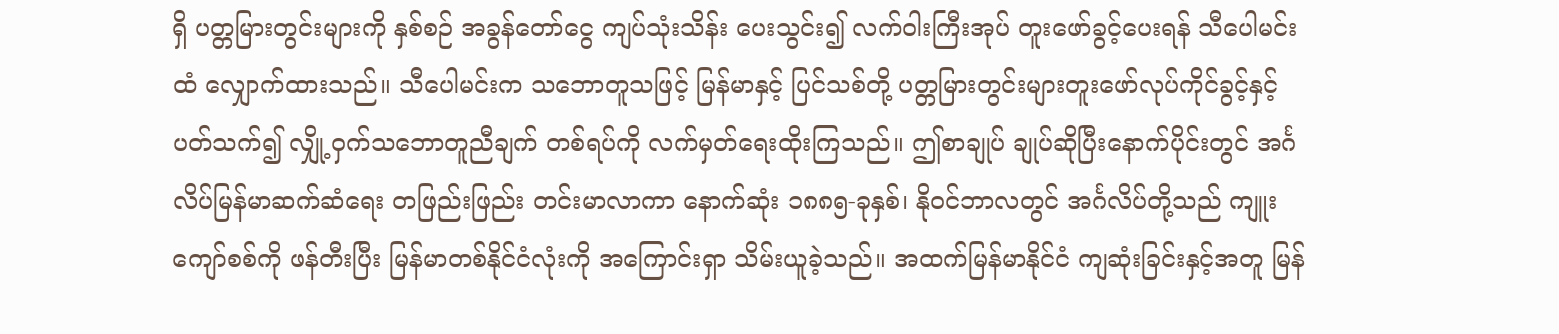ရှိ ပတ္တမြားတွင်းများကို နှစ်စဉ် အခွန်တော်ငွေ ကျပ်သုံးသိန်း ပေးသွင်း၍ လက်ဝါးကြီးအုပ် တူးဖော်ခွင့်ပေးရန် သီပေါမင်းထံ လျှောက်ထားသည်။ သီပေါမင်းက သဘောတူသဖြင့် မြန်မာနှင့် ပြင်သစ်တို့ ပတ္တမြားတွင်းများတူးဖော်လုပ်ကိုင်ခွင့်နှင့် ပတ်သက်၍ လျှို့ဝှက်သဘောတူညီချက် တစ်ရပ်ကို လက်မှတ်ရေးထိုးကြသည်။ ဤစာချုပ် ချုပ်ဆိုပြီးနောက်ပိုင်းတွင် အင်္ဂလိပ်မြန်မာဆက်ဆံရေး တဖြည်းဖြည်း တင်းမာလာကာ နောက်ဆုံး ၁၈၈၅-ခုနှစ်၊ နိုဝင်ဘာလတွင် အင်္ဂလိပ်တို့သည် ကျူးကျော်စစ်ကို ဖန်တီးပြီး မြန်မာတစ်နိုင်ငံလုံးကို အကြောင်းရှာ သိမ်းယူခဲ့သည်။ အထက်မြန်မာနိုင်ငံ ကျဆုံးခြင်းနှင့်အတူ မြန်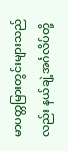မာပတ္တမြားတွင်းများသည်လည်း နယ်ချဲ့အင်္ဂလိပ်တို့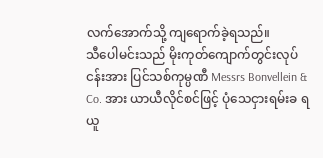လက်အောက်သို့ ကျရောက်ခဲ့ရသည်။
သီပေါမင်းသည် မိုးကုတ်ကျောက်တွင်းလုပ်ငန်းအား ပြင်သစ်ကုမ္ပဏီ Messrs Bonvellein & Co. အား ယာယီလိုင်စင်ဖြင့် ပုံသေငှားရမ်းခ ရယူ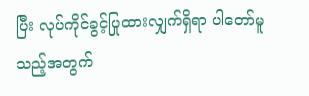ပြီး လုပ်ကိုင်ခွင့်ပြုထားလျှက်ရှိရာ ပါတော်မူသည့်အတွက်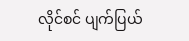လိုင်စင် ပျက်ပြယ်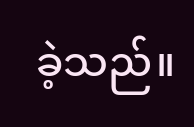ခဲ့သည်။